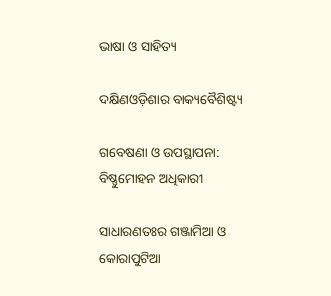ଭାଷା ଓ ସାହିତ୍ୟ

ଦକ୍ଷିଣଓଡ଼ିଶାର ବାକ୍ୟବୈଶିଷ୍ଟ୍ୟ

ଗବେଷଣା ଓ ଉପସ୍ଥାପନା: ବିଷ୍ଣୁମୋହନ ଅଧିକାରୀ

ସାଧାରଣତଃର ଗଞ୍ଜାମିଆ ଓ କୋରାପୁଟିଆ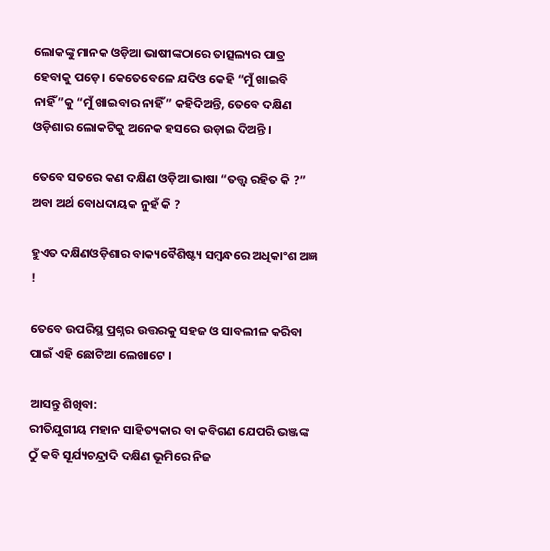ଲୋକଙ୍କୁ ମାନକ ଓଡ଼ିଆ ଭାଷୀଙ୍କଠାରେ ତାତ୍ସଲ୍ୟର ପାତ୍ର ହେବାକୁ ପଡ଼େ। କେତେବେଳେ ଯଦିଓ କେହି “ମୁଁ ଖାଇବି ନାହିଁ”କୁ “ମୁଁ ଖାଇବାର ନାହିଁ” କହିଦିଅନ୍ତି, ତେବେ ଦକ୍ଷିଣ ଓଡ଼ିଶାର ଲୋକଟିକୁ ଅନେକ ହସରେ ଉଡ଼ାଇ ଦିଅନ୍ତି ।

ତେବେ ସତରେ କଣ ଦକ୍ଷିଣ ଓଡ଼ିଆ ଭାଷା “ତତ୍ତ୍ୱ ରହିତ କି ?” ଅବା ଅର୍ଥ ବୋଧଦାୟକ ନୁହଁ କି ?

ହୁଏତ ଦକ୍ଷିଣଓଡ଼ିଶାର ବାକ୍ୟବୈଶିଷ୍ଟ୍ୟ ସମ୍ବନ୍ଧରେ ଅଧିକାଂଶ ଅଜ୍ଞ !

ତେବେ ଉପରିସ୍ଥ ପ୍ରଶ୍ନର ଉତ୍ତରକୁ ସହଜ ଓ ସାବଲୀଳ କରିବା ପାଇଁ ଏହି ଛୋଟିଆ ଲେଖାଟେ ।

ଆସନ୍ତୁ ଶିଖିବା:
ରୀତିଯୁଗୀୟ ମହାନ ସାହିତ୍ୟକାର ବା କବିଗଣ ଯେପରି ଭଞ୍ଜଙ୍କ ଠୁଁ କବି ସୂର୍ଯ୍ୟଚନ୍ଦ୍ରାଦି ଦକ୍ଷିଣ ଭୂମିରେ ନିଜ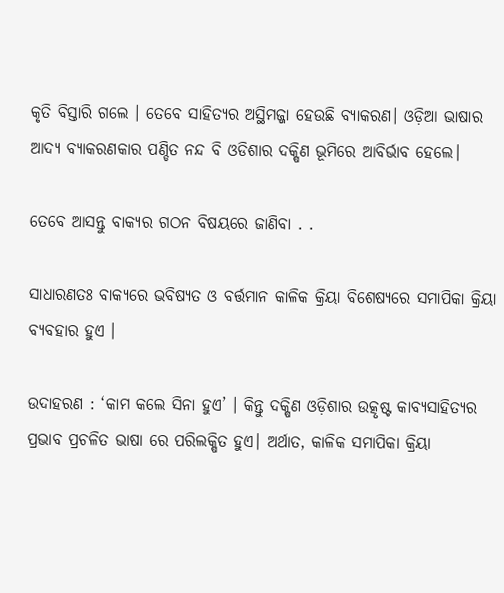କୃତି ବିସ୍ତାରି ଗଲେ । ତେବେ ସାହିତ୍ୟର ଅସ୍ଥିମଜ୍ଜା ହେଉଛି ବ୍ୟାକରଣ। ଓଡ଼ିଆ ଭାଷାର ଆଦ୍ୟ ବ୍ୟାକରଣକାର ପଣ୍ଡିତ ନନ୍ଦ ବି ଓଡିଶାର ଦକ୍ଷିଣ ଭୂମିରେ ଆବିର୍ଭାବ ହେଲେ।

ତେବେ ଆସନ୍ତୁ ବାକ୍ୟର ଗଠନ ବିଷୟରେ ଜାଣିବା . .

ସାଧାରଣତଃ ବାକ୍ୟରେ ଭବିଷ୍ୟତ ଓ ବର୍ତ୍ତମାନ କାଳିକ କ୍ରିୟା ବିଶେଷ୍ୟରେ ସମାପିକା କ୍ରିୟା ବ୍ୟବହାର ହୁଏ ।

ଉଦାହରଣ : ‘କାମ କଲେ ସିନା ହୁଏ’ । କିନ୍ତୁ ଦକ୍ଷିଣ ଓଡ଼ିଶାର ଉତ୍କୃଷ୍ଟ କାବ୍ୟସାହିତ୍ୟର ପ୍ରଭାବ ପ୍ରଚଳିତ ଭାଷା ରେ ପରିଲକ୍ଷିତ ହୁଏ। ଅର୍ଥାତ, କାଳିକ ସମାପିକା କ୍ରିୟା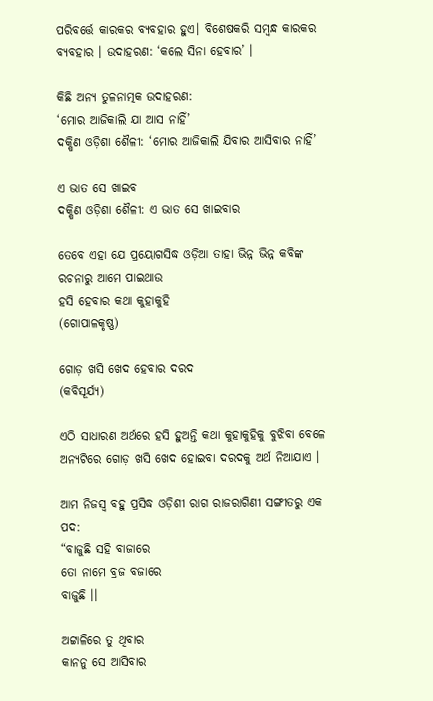ପରିବର୍ତ୍ତେ କାରକର ବ୍ୟବହାର ହୁଏ। ବିଶେଷକରି ସମ୍ବନ୍ଧ କାରକର ବ୍ୟବହାର । ଉଦାହରଣ: ‘କଲେ ସିନା ହେବାର’ ।

କିଛି ଅନ୍ୟ ତୁଳନାତ୍ମକ ଉଦାହରଣ:
‘ମୋର ଆଜିକାଲି ଯା ଆସ ନାହିଁ’
ଦକ୍ଷିଣ ଓଡ଼ିଶା ଶୈଳୀ: ‘ମୋର ଆଜିକାଲି ଯିବାର ଆସିବାର ନାହିଁ’

ଏ ଭାତ ସେ ଖାଇବ
ଦକ୍ଷିଣ ଓଡ଼ିଶା ଶୈଳୀ: ଏ ଭାତ ସେ ଖାଇବାର

ତେବେ ଏହା ଯେ ପ୍ରୟୋଗସିଦ୍ଧ ଓଡ଼ିଆ ତାହା ଭିନ୍ନ ଭିନ୍ନ କବିଙ୍କ ରଚନାରୁ ଆମେ ପାଇଥାଉ
ହସି ହେବାର କଥା କୁହାକୁହି
(ଗୋପାଳକୃଷ୍ଣ)

ଗୋଡ଼ ଖସି ଖେଦ ହେବାର ଦରଦ
(କବିସୂର୍ଯ୍ୟ)

ଏଠି ସାଧାରଣ ଅର୍ଥରେ ହସି ହୁଅନ୍ତି କଥା କୁହାକୁହିକୁ ବୁଝିବା ବେଳେ ଅନ୍ୟଟିରେ ଗୋଡ଼ ଖସି ଖେଦ ହୋଇବା ଦରଦକୁ ଅର୍ଥ ନିଆଯାଏ ।

ଆମ ନିଜସ୍ୱ ବହୁ ପ୍ରସିଦ୍ଧ ଓଡ଼ିଶୀ ରାଗ ରାଜରାଗିଣୀ ସଙ୍ଗୀତରୁ ଏକ ପଦ:
“ବାଜୁଛି ସହି ବାଜାରେ
ତୋ ନାମେ ବ୍ରଜ ବଜାରେ
ବାଜୁଛି ।।

ଅଟ୍ଟାଳିରେ ତୁ ଥିବାର
କାନନୁ ସେ ଆସିବାର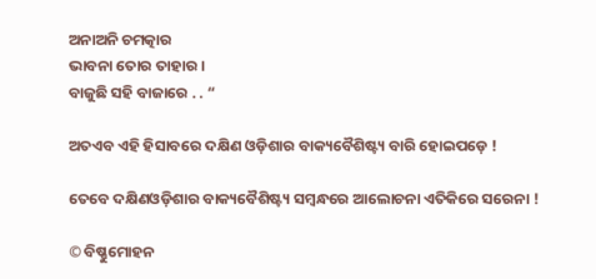ଅନାଅନି ଚମତ୍କାର
ଭାବନା ତୋର ତାହାର ।
ବାଜୁଛି ସହି ବାଜାରେ . . “

ଅତଏବ ଏହି ହିସାବରେ ଦକ୍ଷିଣ ଓଡ଼ିଶାର ବାକ୍ୟବୈଶିଷ୍ଟ୍ୟ ବାରି ହୋଇପଡ଼େ !

ତେବେ ଦକ୍ଷିଣଓଡ଼ିଶାର ବାକ୍ୟବୈଶିଷ୍ଟ୍ୟ ସମ୍ବନ୍ଧରେ ଆଲୋଚନା ଏତିକିରେ ସରେନା !

© ବିଷ୍ଣୁମୋହନ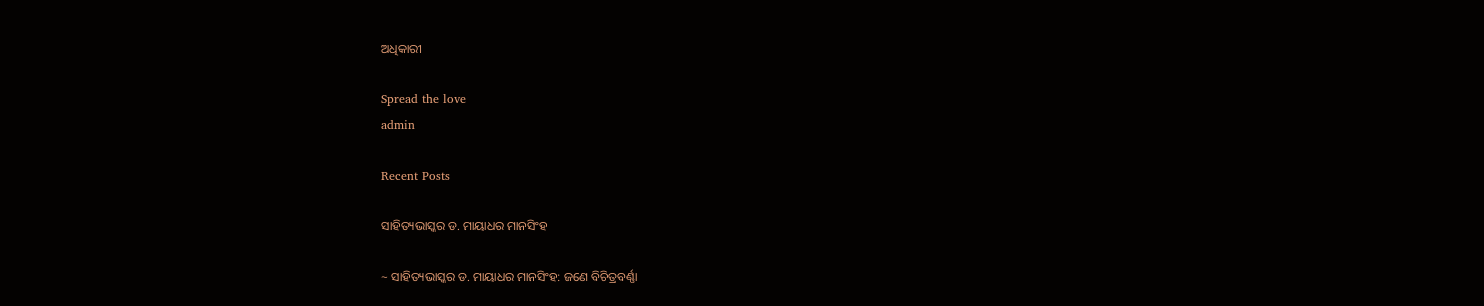ଅଧିକାରୀ

Spread the love
admin

Recent Posts

ସାହିତ୍ୟଭାସ୍କର ଡ. ମାୟାଧର ମାନସିଂହ

~ ସାହିତ୍ୟଭାସ୍କର ଡ. ମାୟାଧର ମାନସିଂହ: ଜଣେ ବିଚିତ୍ରବର୍ଣ୍ଣା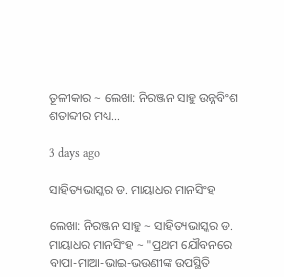ତୂଳୀକାର ~ ଲେଖା: ନିରଞ୍ଜନ ସାହୁ ଉନ୍ନବିଂଶ ଶତାବ୍ଦୀର ମଧ୍ୟ…

3 days ago

ସାହିତ୍ୟଭାସ୍କର ଡ. ମାୟାଧର ମାନସିଂହ

ଲେଖା: ନିରଞ୍ଜନ ସାହୁ ~ ସାହିତ୍ୟଭାସ୍କର ଡ. ମାୟାଧର ମାନସିଂହ ~ "ପ୍ରଥମ ଯୌବନରେ ବାପା-ମାଆ-ଭାଇ-ଭଉଣୀଙ୍କ ଉପସ୍ଥିତି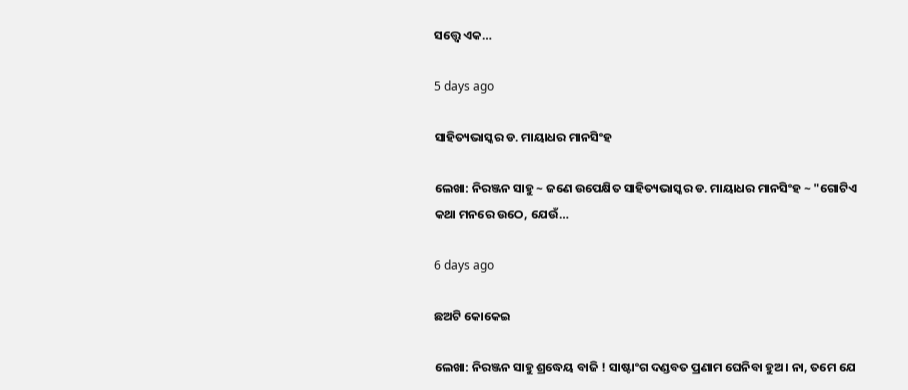ସତ୍ତ୍ୱେ ଏକ…

5 days ago

ସାହିତ୍ୟଭାସ୍କର ଡ. ମାୟାଧର ମାନସିଂହ

ଲେଖା: ନିରଞ୍ଜନ ସାହୁ ~ ଜଣେ ଉପେକ୍ଷିତ ସାହିତ୍ୟଭାସ୍କର ଡ. ମାୟାଧର ମାନସିଂହ ~ "ଗୋଟିଏ କଥା ମନରେ ଉଠେ, ଯେଉଁ…

6 days ago

ଛଅଟି କୋକେଇ

ଲେଖା: ନିରଞ୍ଜନ ସାହୁ ଶ୍ରଦ୍ଧେୟ ବାଜି ! ସାଷ୍ଟାଂଗ ଦଣ୍ଡବତ ପ୍ରଣାମ ଘେନିବା ହୁଅ। ନା, ତମେ ଯେ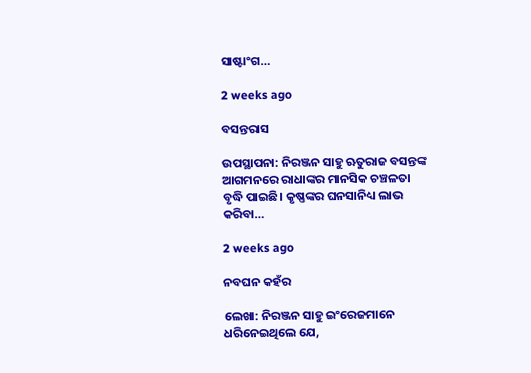ସାଷ୍ଟାଂଗ…

2 weeks ago

ବସନ୍ତରାସ

ଉପସ୍ଥାପନା: ନିରଞ୍ଜନ ସାହୁ ଋତୁରାଜ ବସନ୍ତଙ୍କ ଆଗମନରେ ରାଧାଙ୍କର ମାନସିକ ଚଞ୍ଚଳତା ବୃଦ୍ଧି ପାଇଛି। କୃଷ୍ଣଙ୍କର ଘନସାନିଧ୍ୟ ଲାଭ କରିବା…

2 weeks ago

ନବଘନ କହଁର

ଲେଖା: ନିରଞ୍ଜନ ସାହୁ ଇଂରେଜମାନେ ଧରିନେଇଥିଲେ ଯେ,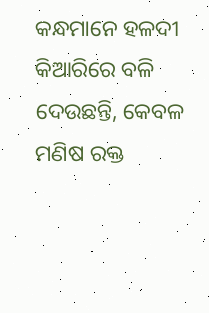କନ୍ଧମାନେ ହଳଦୀ କିଆରିରେ ବଳି ଦେଉଛନ୍ତି, କେବଳ ମଣିଷ ରକ୍ତ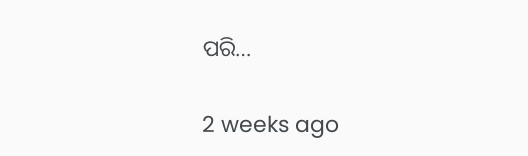ପରି…

2 weeks ago